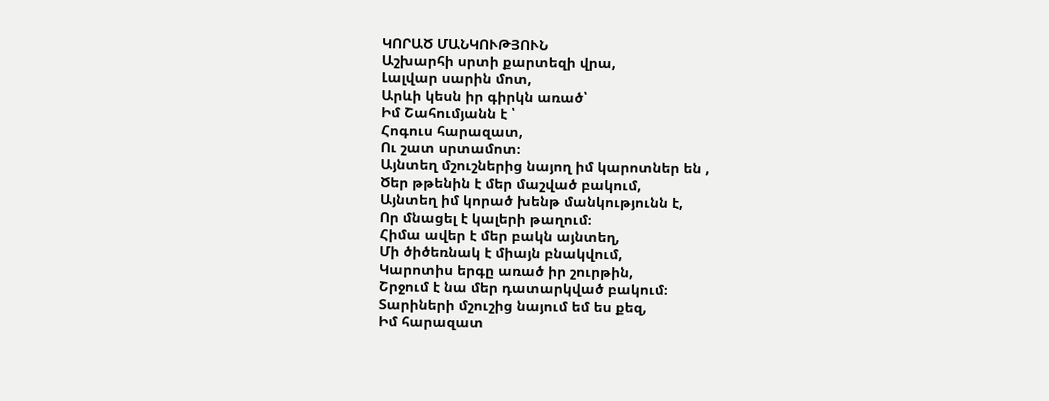ԿՈՐԱԾ ՄԱՆԿՈՒԹՅՈՒՆ
Աշխարհի սրտի քարտեզի վրա,
Լալվար սարին մոտ,
Արևի կեսն իր գիրկն առած՝
Իմ Շահումյանն է ՝
Հոգուս հարազատ,
Ու շատ սրտամոտ։
Այնտեղ մշուշներից նայող իմ կարոտներ են ,
Ծեր թթենին է մեր մաշված բակում,
Այնտեղ իմ կորած խենթ մանկությունն է,
Որ մնացել է կալերի թաղում։
Հիմա ավեր է մեր բակն այնտեղ,
Մի ծիծեռնակ է միայն բնակվում,
Կարոտիս երգը առած իր շուրթին,
Շրջում է նա մեր դատարկված բակում։
Տարիների մշուշից նայում եմ ես քեզ,
Իմ հարազատ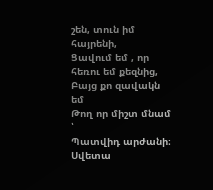շեն, տուն իմ հայրենի,
Ցավում եմ , որ հեռու եմ քեզնից,
Բայց քո զավակն եմ
Թող որ միշտ մնամ ՝
Պատվիդ արժանի։
Սվետա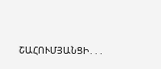ՇԱՀՈՒՄՅԱՆՑԻ․․․